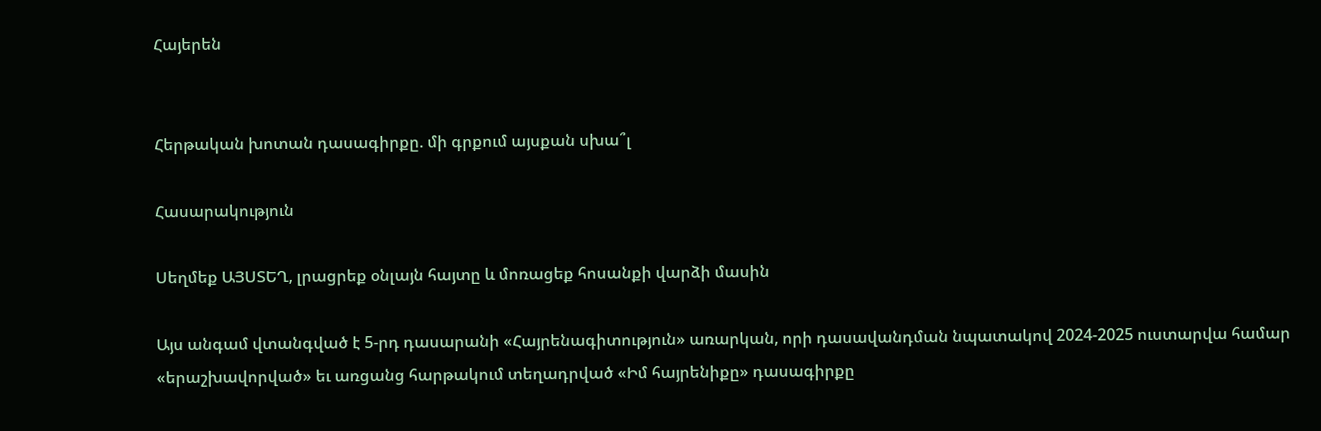Հայերեն


Հերթական խոտան դասագիրքը. մի գրքում այսքան սխա՞լ

Հասարակություն

Սեղմեք ԱՅՍՏԵՂ, լրացրեք օնլայն հայտը և մոռացեք հոսանքի վարձի մասին

Այս անգամ վտանգված է 5-րդ դասարանի «Հայրենագիտություն» առարկան, որի դասավանդման նպատակով 2024-2025 ուստարվա համար «երաշխավորված» եւ առցանց հարթակում տեղադրված «Իմ հայրենիքը» դասագիրքը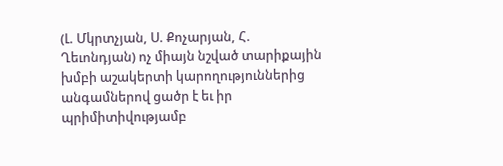(Լ. Մկրտչյան, Ս. Քոչարյան, Հ. Ղեւոնդյան) ոչ միայն նշված տարիքային խմբի աշակերտի կարողություններից անգամներով ցածր է եւ իր պրիմիտիվությամբ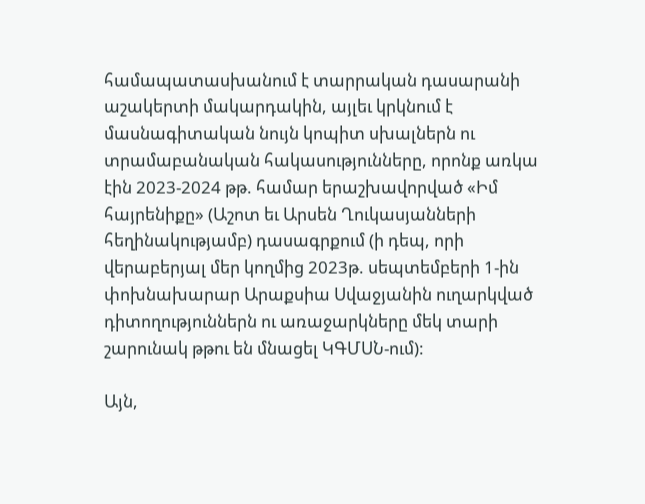համապատասխանում է տարրական դասարանի աշակերտի մակարդակին, այլեւ կրկնում է մասնագիտական նույն կոպիտ սխալներն ու տրամաբանական հակասությունները, որոնք առկա էին 2023-2024 թթ. համար երաշխավորված «Իմ հայրենիքը» (Աշոտ եւ Արսեն Ղուկասյանների հեղինակությամբ) դասագրքում (ի դեպ, որի վերաբերյալ մեր կողմից 2023թ. սեպտեմբերի 1-ին փոխնախարար Արաքսիա Սվաջյանին ուղարկված դիտողություններն ու առաջարկները մեկ տարի շարունակ թթու են մնացել ԿԳՄՍՆ-ում):

Այն,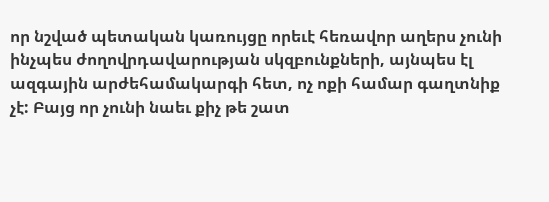որ նշված պետական կառույցը որեւէ հեռավոր աղերս չունի ինչպես ժողովրդավարության սկզբունքների, այնպես էլ ազգային արժեհամակարգի հետ, ոչ ոքի համար գաղտնիք չէ: Բայց որ չունի նաեւ քիչ թե շատ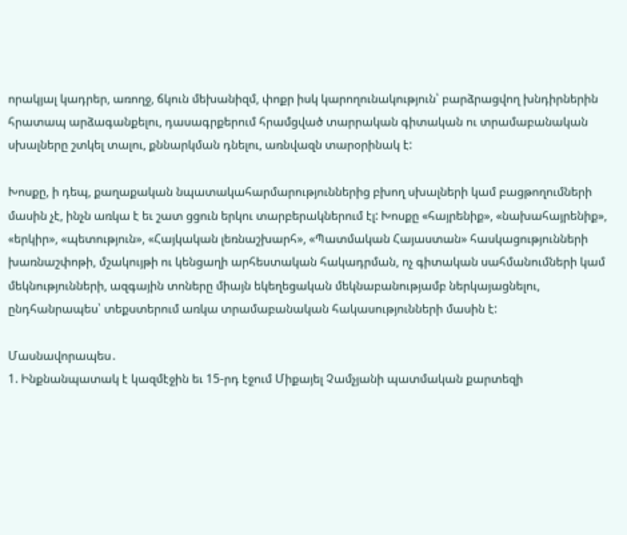որակյալ կադրեր, առողջ, ճկուն մեխանիզմ, փոքր իսկ կարողունակություն՝ բարձրացվող խնդիրներին հրատապ արձագանքելու, դասագրքերում հրամցված տարրական գիտական ու տրամաբանական սխալները շտկել տալու, քննարկման դնելու, առնվազն տարօրինակ է:

Խոսքը, ի դեպ, քաղաքական նպատակահարմարություններից բխող սխալների կամ բացթողումների մասին չէ, ինչն առկա է եւ շատ ցցուն երկու տարբերակներում էլ: Խոսքը «հայրենիք», «նախահայրենիք», «երկիր», «պետություն», «Հայկական լեռնաշխարհ», «Պատմական Հայաստան» հասկացությունների խառնաշփոթի, մշակույթի ու կենցաղի արհեստական հակադրման, ոչ գիտական սահմանումների կամ մեկնությունների, ազգային տոները միայն եկեղեցական մեկնաբանությամբ ներկայացնելու, ընդհանրապես՝ տեքստերում առկա տրամաբանական հակասությունների մասին է:

Մասնավորապես․
1. Ինքնանպատակ է կազմէջին եւ 15-րդ էջում Միքայել Չամչյանի պատմական քարտեզի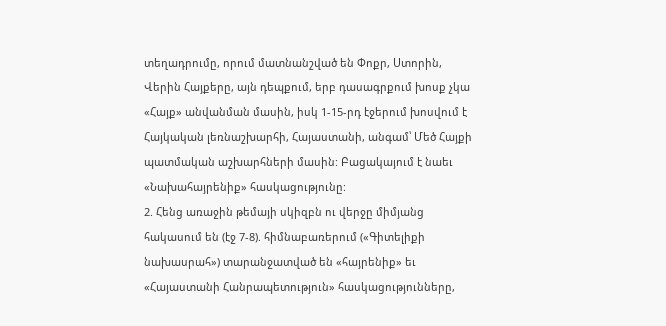տեղադրումը, որում մատնանշված են Փոքր, Ստորին, Վերին Հայքերը, այն դեպքում, երբ դասագրքում խոսք չկա «Հայք» անվանման մասին, իսկ 1-15-րդ էջերում խոսվում է Հայկական լեռնաշխարհի, Հայաստանի, անգամ՝ Մեծ Հայքի պատմական աշխարհների մասին: Բացակայում է նաեւ «Նախահայրենիք» հասկացությունը:
2. Հենց առաջին թեմայի սկիզբն ու վերջը միմյանց հակասում են (էջ 7-8). հիմնաբառերում («Գիտելիքի նախասրահ») տարանջատված են «հայրենիք» եւ «Հայաստանի Հանրապետություն» հասկացությունները,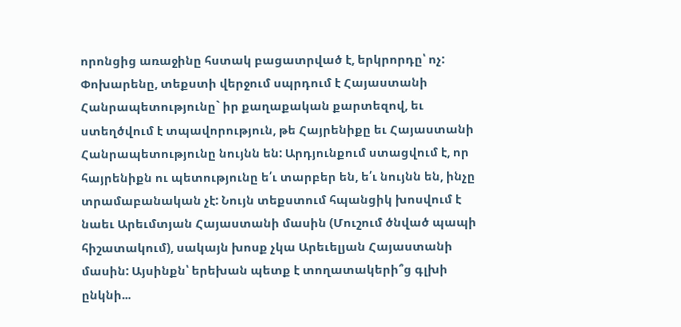որոնցից առաջինը հստակ բացատրված է, երկրորդը՝ ոչ: Փոխարենը, տեքստի վերջում սպրդում է Հայաստանի Հանրապետությունը` իր քաղաքական քարտեզով, եւ ստեղծվում է տպավորություն, թե Հայրենիքը եւ Հայաստանի Հանրապետությունը նույնն են: Արդյունքում ստացվում է, որ հայրենիքն ու պետությունը ե՛ւ տարբեր են, ե՛ւ նույնն են, ինչը տրամաբանական չէ: Նույն տեքստում հպանցիկ խոսվում է նաեւ Արեւմտյան Հայաստանի մասին (Մուշում ծնված պապի հիշատակում), սակայն խոսք չկա Արեւելյան Հայաստանի մասին: Այսինքն՝ երեխան պետք է տողատակերի՞ց գլխի ընկնի...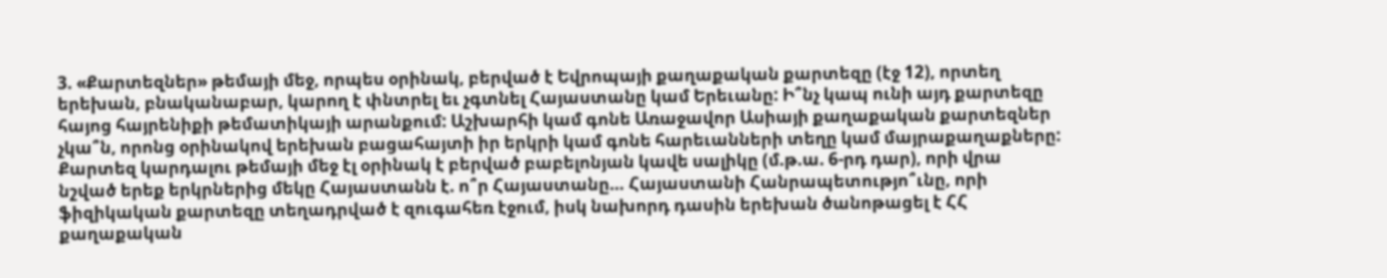3. «Քարտեզներ» թեմայի մեջ, որպես օրինակ, բերված է Եվրոպայի քաղաքական քարտեզը (էջ 12), որտեղ երեխան, բնականաբար, կարող է փնտրել եւ չգտնել Հայաստանը կամ Երեւանը: Ի՞նչ կապ ունի այդ քարտեզը հայոց հայրենիքի թեմատիկայի արանքում: Աշխարհի կամ գոնե Առաջավոր Ասիայի քաղաքական քարտեզներ չկա՞ն, որոնց օրինակով երեխան բացահայտի իր երկրի կամ գոնե հարեւանների տեղը կամ մայրաքաղաքները: Քարտեզ կարդալու թեմայի մեջ էլ օրինակ է բերված բաբելոնյան կավե սալիկը (մ.թ.ա. 6-րդ դար), որի վրա նշված երեք երկրներից մեկը Հայաստանն է. ո՞ր Հայաստանը… Հայաստանի Հանրապետությո՞ւնը, որի ֆիզիկական քարտեզը տեղադրված է զուգահեռ էջում, իսկ նախորդ դասին երեխան ծանոթացել է ՀՀ քաղաքական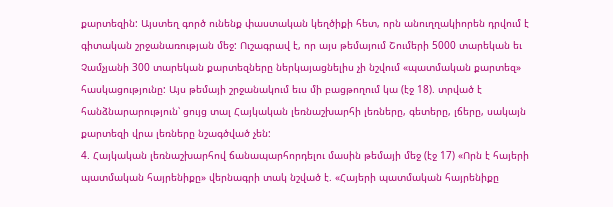քարտեզին: Այստեղ գործ ունենք փաստական կեղծիքի հետ, որն անուղղակիորեն դրվում է գիտական շրջանառության մեջ: Ուշագրավ է, որ այս թեմայում Շումերի 5000 տարեկան եւ Չամչյանի 300 տարեկան քարտեզները ներկայացնելիս չի նշվում «պատմական քարտեզ» հասկացությունը: Այս թեմայի շրջանակում եւս մի բացթողում կա (էջ 18). տրված է հանձնարարություն՝ ցույց տալ Հայկական լեռնաշխարհի լեռները, գետերը, լճերը, սակայն քարտեզի վրա լեռները նշագծված չեն:
4. Հայկական լեռնաշխարհով ճանապարհորդելու մասին թեմայի մեջ (էջ 17) «Որն է հայերի պատմական հայրենիքը» վերնագրի տակ նշված է. «Հայերի պատմական հայրենիքը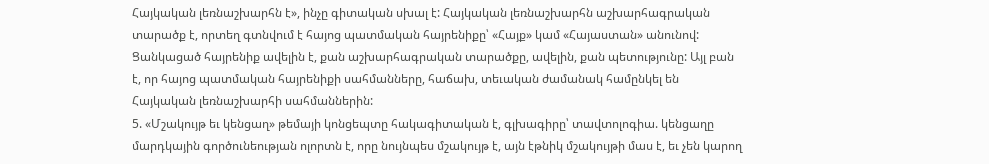Հայկական լեռնաշխարհն է», ինչը գիտական սխալ է: Հայկական լեռնաշխարհն աշխարհագրական տարածք է, որտեղ գտնվում է հայոց պատմական հայրենիքը՝ «Հայք» կամ «Հայաստան» անունով: Ցանկացած հայրենիք ավելին է, քան աշխարհագրական տարածքը, ավելին, քան պետությունը: Այլ բան է, որ հայոց պատմական հայրենիքի սահմանները, հաճախ, տեւական ժամանակ համընկել են Հայկական լեռնաշխարհի սահմաններին:
5. «Մշակույթ եւ կենցաղ» թեմայի կոնցեպտը հակագիտական է, գլխագիրը՝ տավտոլոգիա. կենցաղը մարդկային գործունեության ոլորտն է, որը նույնպես մշակույթ է, այն էթնիկ մշակույթի մաս է, եւ չեն կարող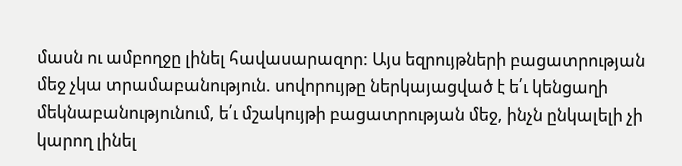մասն ու ամբողջը լինել հավասարազոր: Այս եզրույթների բացատրության մեջ չկա տրամաբանություն. սովորույթը ներկայացված է ե՛ւ կենցաղի մեկնաբանությունում, ե՛ւ մշակույթի բացատրության մեջ, ինչն ընկալելի չի կարող լինել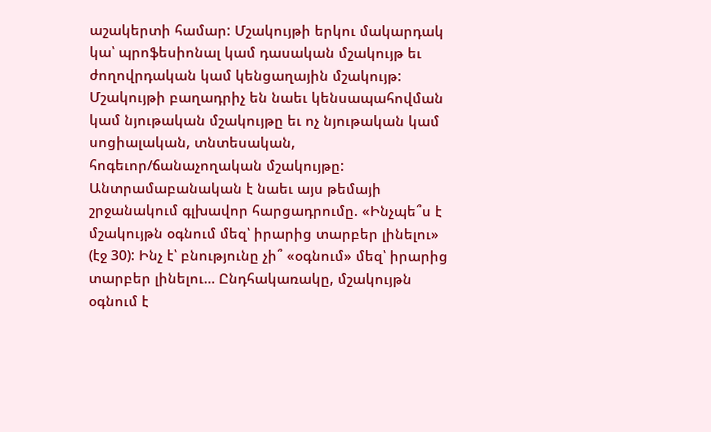աշակերտի համար: Մշակույթի երկու մակարդակ կա՝ պրոֆեսիոնալ կամ դասական մշակույթ եւ ժողովրդական կամ կենցաղային մշակույթ: Մշակույթի բաղադրիչ են նաեւ կենսապահովման կամ նյութական մշակույթը եւ ոչ նյութական կամ սոցիալական, տնտեսական, հոգեւոր/ճանաչողական մշակույթը: Անտրամաբանական է նաեւ այս թեմայի շրջանակում գլխավոր հարցադրումը. «Ինչպե՞ս է մշակույթն օգնում մեզ՝ իրարից տարբեր լինելու» (էջ 30): Ինչ է՝ բնությունը չի՞ «օգնում» մեզ՝ իրարից տարբեր լինելու… Ընդհակառակը, մշակույթն օգնում է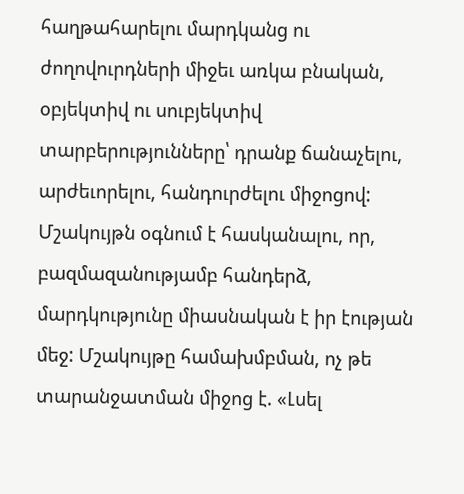հաղթահարելու մարդկանց ու ժողովուրդների միջեւ առկա բնական, օբյեկտիվ ու սուբյեկտիվ տարբերությունները՝ դրանք ճանաչելու, արժեւորելու, հանդուրժելու միջոցով: Մշակույթն օգնում է հասկանալու, որ, բազմազանությամբ հանդերձ, մարդկությունը միասնական է իր էության մեջ: Մշակույթը համախմբման, ոչ թե տարանջատման միջոց է. «Լսել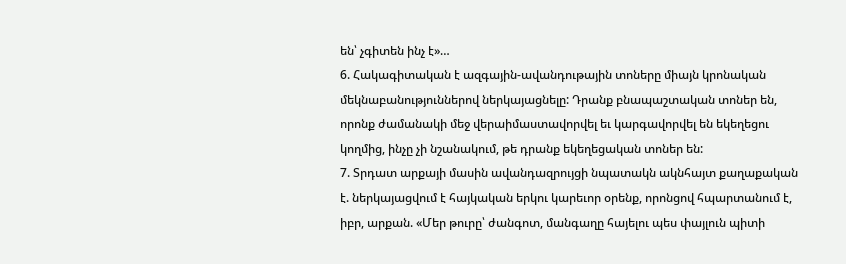են՝ չգիտեն ինչ է»…
6. Հակագիտական է ազգային-ավանդութային տոները միայն կրոնական մեկնաբանություններով ներկայացնելը: Դրանք բնապաշտական տոներ են, որոնք ժամանակի մեջ վերաիմաստավորվել եւ կարգավորվել են եկեղեցու կողմից, ինչը չի նշանակում, թե դրանք եկեղեցական տոներ են:
7. Տրդատ արքայի մասին ավանդազրույցի նպատակն ակնհայտ քաղաքական է. ներկայացվում է հայկական երկու կարեւոր օրենք, որոնցով հպարտանում է, իբր, արքան. «Մեր թուրը՝ ժանգոտ, մանգաղը հայելու պես փայլուն պիտի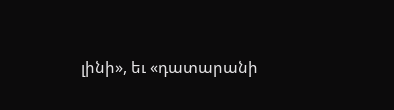լինի», եւ «դատարանի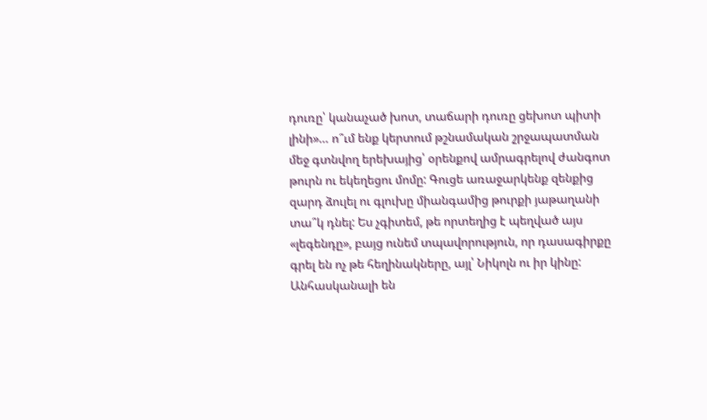դուռը՝ կանաչած խոտ, տաճարի դուռը ցեխոտ պիտի լինի»… ո՞ւմ ենք կերտում թշնամական շրջապատման մեջ գտնվող երեխայից՝ օրենքով ամրագրելով ժանգոտ թուրն ու եկեղեցու մոմը: Գուցե առաջարկենք զենքից զարդ ձուլել ու գլուխը միանգամից թուրքի յաթաղանի տա՞կ դնել: Ես չգիտեմ, թե որտեղից է պեղված այս «լեգենդը», բայց ունեմ տպավորություն, որ դասագիրքը գրել են ոչ թե հեղինակները, այլ՝ Նիկոլն ու իր կինը:
Անհասկանալի են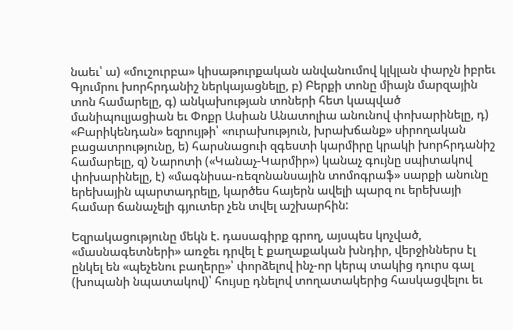նաեւ՝ ա) «մուշուրբա» կիսաթուրքական անվանումով կլկլան փարչն իբրեւ Գյումրու խորհրդանիշ ներկայացնելը, բ) Բերքի տոնը միայն մարզային տոն համարելը, գ) անկախության տոների հետ կապված մանիպուլյացիան եւ Փոքր Ասիան Անատոլիա անունով փոխարինելը, դ) «Բարիկենդան» եզրույթի՝ «ուրախություն, խրախճանք» սիրողական բացատրությունը, ե) հարսնացուի զգեստի կարմիրը կրակի խորհրդանիշ համարելը, զ) Նարոտի («Կանաչ-Կարմիր») կանաչ գույնը սպիտակով փոխարինելը, է) «մագնիսա-ռեզոնանսային տոմոգրաֆ» սարքի անունը երեխային պարտադրելը, կարծես հայերն ավելի պարզ ու երեխայի համար ճանաչելի գյուտեր չեն տվել աշխարհին:

Եզրակացությունը մեկն է. դասագիրք գրող, այսպես կոչված, «մասնագետների» առջեւ դրվել է քաղաքական խնդիր, վերջիններս էլ ընկել են «պեչենու բաղերը»՝ փորձելով ինչ-որ կերպ տակից դուրս գալ (խոպանի նպատակով)՝ հույսը դնելով տողատակերից հասկացվելու եւ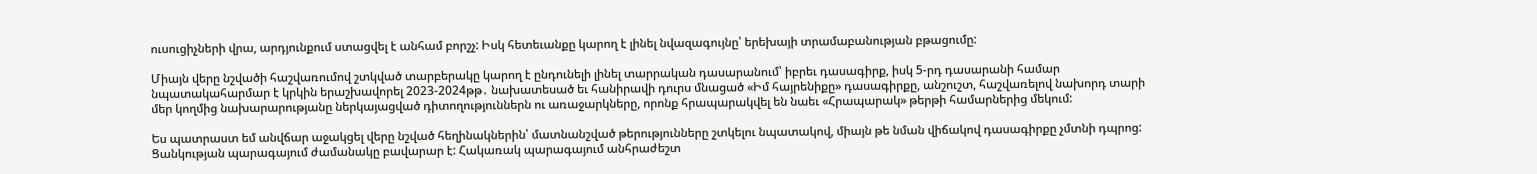ուսուցիչների վրա, արդյունքում ստացվել է անհամ բորշչ: Իսկ հետեւանքը կարող է լինել նվազագույնը՝ երեխայի տրամաբանության բթացումը:

Միայն վերը նշվածի հաշվառումով շտկված տարբերակը կարող է ընդունելի լինել տարրական դասարանում՝ իբրեւ դասագիրք, իսկ 5-րդ դասարանի համար նպատակահարմար է կրկին երաշխավորել 2023-2024թթ․ նախատեսած եւ հանիրավի դուրս մնացած «Իմ հայրենիքը» դասագիրքը, անշուշտ, հաշվառելով նախորդ տարի մեր կողմից նախարարությանը ներկայացված դիտողություններն ու առաջարկները, որոնք հրապարակվել են նաեւ «Հրապարակ» թերթի համարներից մեկում:

Ես պատրաստ եմ անվճար աջակցել վերը նշված հեղինակներին՝ մատնանշված թերությունները շտկելու նպատակով, միայն թե նման վիճակով դասագիրքը չմտնի դպրոց: Ցանկության պարագայում ժամանակը բավարար է: Հակառակ պարագայում անհրաժեշտ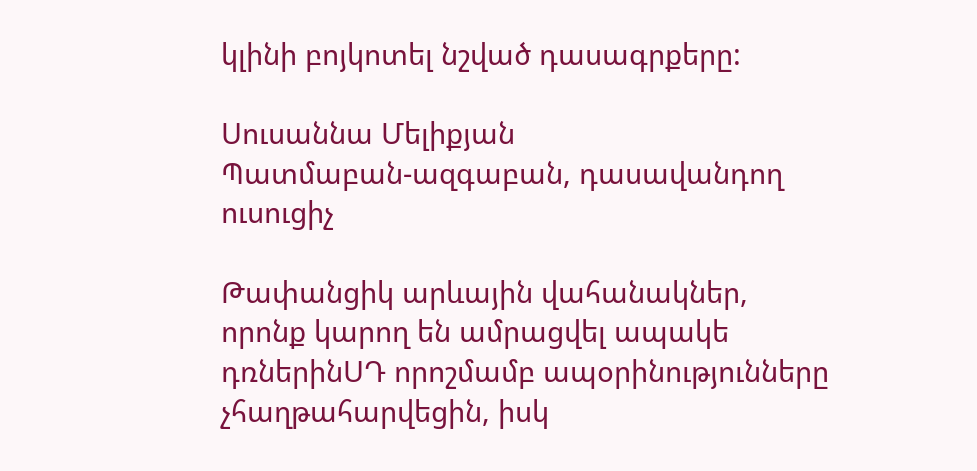կլինի բոյկոտել նշված դասագրքերը:

Սուսաննա Մելիքյան
Պատմաբան-ազգաբան, դասավանդող ուսուցիչ

Թափանցիկ արևային վահանակներ, որոնք կարող են ամրացվել ապակե դռներինՍԴ որոշմամբ ապօրինությունները չհաղթահարվեցին, իսկ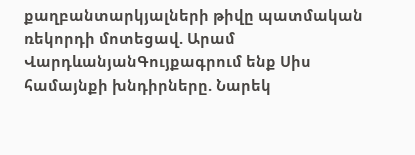քաղբանտարկյալների թիվը պատմական ռեկորդի մոտեցավ. Արամ ՎարդևանյանԳույքագրում ենք Սիս համայնքի խնդիրները. Նարեկ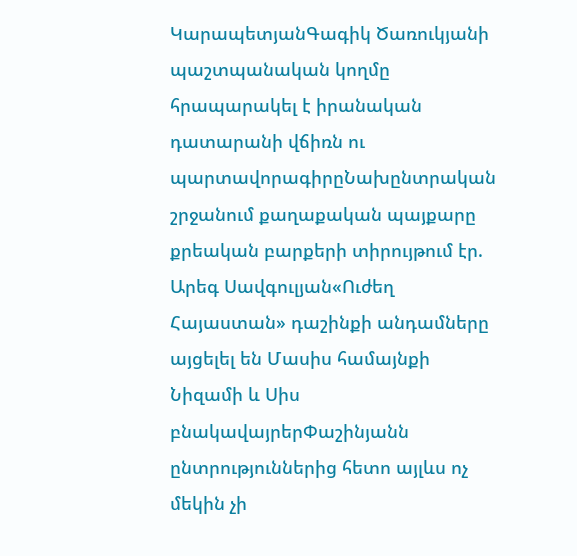ԿարապետյանԳագիկ Ծառուկյանի պաշտպանական կողմը հրապարակել է իրանական դատարանի վճիռն ու պարտավորագիրըՆախընտրական շրջանում քաղաքական պայքարը քրեական բարքերի տիրույթում էր. Արեգ Սավգուլյան«Ուժեղ Հայաստան» դաշինքի անդամները այցելել են Մասիս համայնքի Նիզամի և Սիս բնակավայրերՓաշինյանն ընտրություններից հետո այլևս ոչ մեկին չի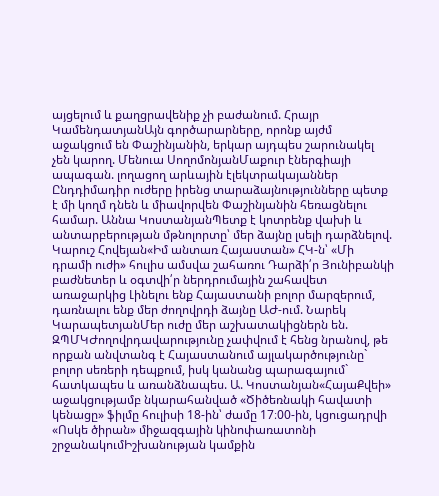այցելում և քաղցրավենիք չի բաժանում. Հրայր ԿամենդատյանԱյն գործարարները, որոնք այժմ աջակցում են Փաշինյանին, երկար այդպես շարունակել չեն կարող. Մենուա ՍողոմոնյանՄաքուր էներգիայի ապագան. լողացող արևային էլեկտրակայաններ Ընդդիմադիր ուժերը իրենց տարաձայնությունները պետք է մի կողմ դնեն և միավորվեն Փաշինյանին հեռացնելու համար. Աննա ԿոստանյանՊետք է կոտրենք վախի և անտարբերության մթնոլորտը՝ մեր ձայնը լսելի դարձնելով. Կարուշ Հովեյան«Իմ անտառ Հայաստան» ՀԿ-ն՝ «Մի դրամի ուժի» հուլիս ամսվա շահառու Դարձի՛ր Յունիբանկի բաժնետեր և օգտվի՛ր ներդրումային շահավետ առաջարկից Լինելու ենք Հայաստանի բոլոր մարզերում, դառնալու ենք մեր ժողովրդի ձայնը ԱԺ-ում. Նարեկ ԿարապետյանՄեր ուժը մեր աշխատակիցներն են. ԶՊՄԿԺողովրդավարությունը չափվում է հենց նրանով, թե որքան անվտանգ է Հայաստանում այլակարծությունը` բոլոր սեռերի դեպքում, իսկ կանանց պարագայում` հատկապես և առանձնապես. Ա. Կոստանյան«ՀայաՔվեի» աջակցությամբ նկարահանված «Ծիծեռնակի հավատի կենացը» ֆիլմը հուլիսի 18-ին՝ ժամը 17։00-ին, կցուցադրվի «Ոսկե ծիրան» միջազգային կինոփառատոնի շրջանակումԻշխանության կամքին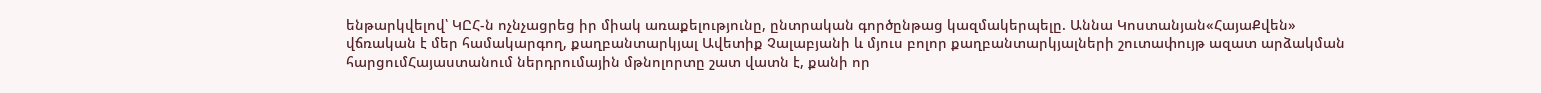ենթարկվելով՝ ԿԸՀ-ն ոչնչացրեց իր միակ առաքելությունը, ընտրական գործընթաց կազմակերպելը. Աննա Կոստանյան«ՀայաՔվեն» վճռական է մեր համակարգող, քաղբանտարկյալ Ավետիք Չալաբյանի և մյուս բոլոր քաղբանտարկյալների շուտափույթ ազատ արձակման հարցումՀայաստանում ներդրումային մթնոլորտը շատ վատն է, քանի որ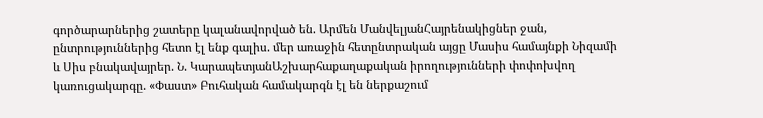գործարարներից շատերը կալանավորված են. Արմեն ՄանվելյանՀայրենակիցներ ջան, ընտրություններից հետո էլ ենք գալիս. մեր առաջին հետընտրական այցը Մասիս համայնքի Նիզամի և Սիս բնակավայրեր. Ն. ԿարապետյանԱշխարհաքաղաքական իրողությունների փոփոխվող կառուցակարգը. «Փաստ» Բուհական համակարգն էլ են ներքաշում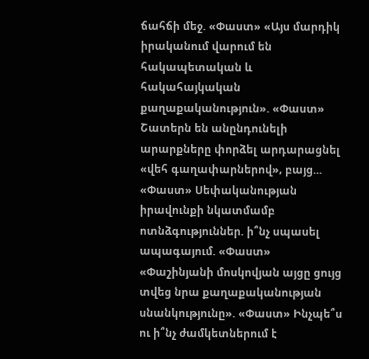ճահճի մեջ. «Փաստ» «Այս մարդիկ իրականում վարում են հակապետական և հակահայկական քաղաքականություն». «Փաստ» Շատերն են անընդունելի արարքները փորձել արդարացնել «վեհ գաղափարներով», բայց... «Փաստ» Սեփականության իրավունքի նկատմամբ ոտնձգություններ. ի՞նչ սպասել ապագայում. «Փաստ» «Փաշինյանի մոսկովյան այցը ցույց տվեց նրա քաղաքականության սնանկությունը». «Փաստ» Ինչպե՞ս ու ի՞նչ ժամկետներում է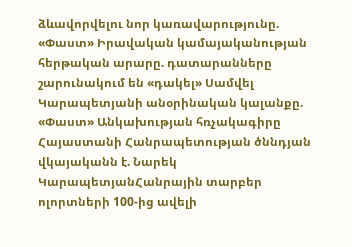ձևավորվելու նոր կառավարությունը. «Փաստ» Իրավական կամայականության հերթական արարը. դատարանները շարունակում են «դակել» Սամվել Կարապետյանի անօրինական կալանքը. «Փաստ» Անկախության հռչակագիրը Հայաստանի Հանրապետության ծննդյան վկայականն է. Նարեկ ԿարապետյանՀանրային տարբեր ոլորտների 100-ից ավելի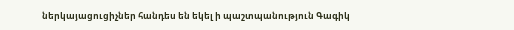ներկայացուցիչներ հանդես են եկել ի պաշտպանություն Գագիկ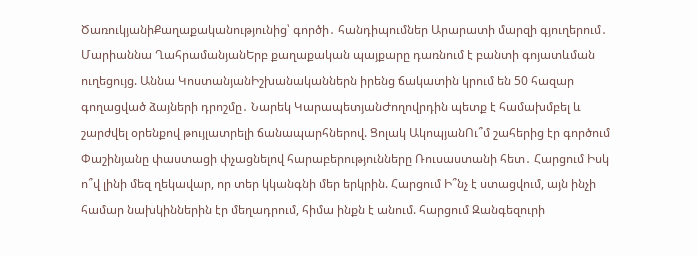ԾառուկյանիՔաղաքականությունից՝ գործի․ հանդիպումներ Արարատի մարզի գյուղերում․ Մարիաննա ՂահրամանյանԵրբ քաղաքական պայքարը դառնում է բանտի գոյատևման ուղեցույց. Աննա ԿոստանյանԻշխանականներն իրենց ճակատին կրում են 50 հազար գողացված ձայների դրոշմը․ Նարեկ ԿարապետյանԺողովրդին պետք է համախմբել և շարժվել օրենքով թույլատրելի ճանապարհներով. Ցոլակ ԱկոպյանՈւ՞մ շահերից էր գործում Փաշինյանը փաստացի փչացնելով հարաբերությունները Ռուսաստանի հետ․ Հարցում Իսկ ո՞վ լինի մեզ ղեկավար, որ տեր կկանգնի մեր երկրին. Հարցում Ի՞նչ է ստացվում, այն ինչի համար նախկիններին էր մեղադրում, հիմա ինքն է անում. հարցում Զանգեզուրի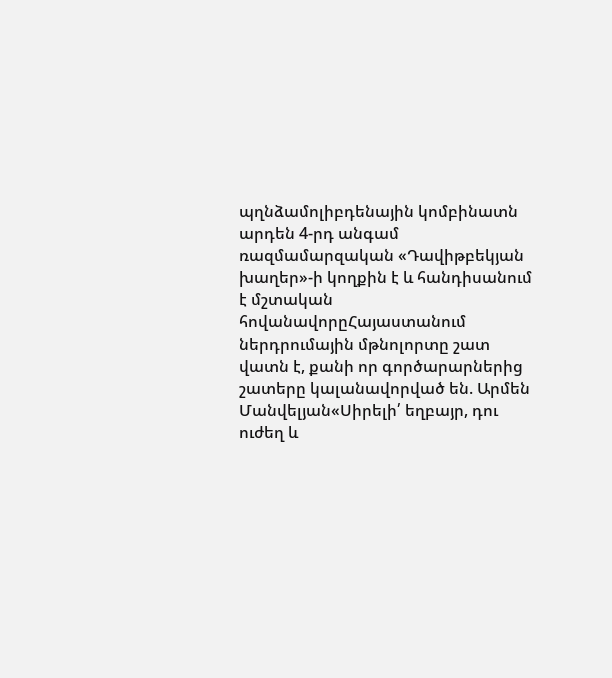պղնձամոլիբդենային կոմբինատն արդեն 4-րդ անգամ ռազմամարզական «Դավիթբեկյան խաղեր»-ի կողքին է և հանդիսանում է մշտական հովանավորըՀայաստանում ներդրումային մթնոլորտը շատ վատն է, քանի որ գործարարներից շատերը կալանավորված են. Արմեն Մանվելյան«Սիրելի՛ եղբայր, դու ուժեղ և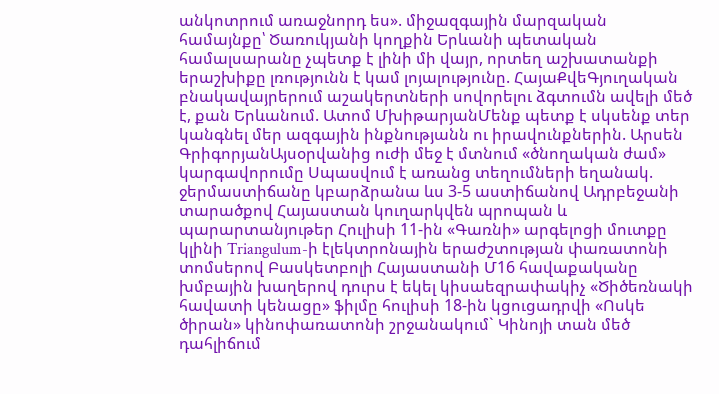անկոտրում առաջնորդ ես». միջազգային մարզական համայնքը՝ Ծառուկյանի կողքին Երևանի պետական համալսարանը չպետք է լինի մի վայր, որտեղ աշխատանքի երաշխիքը լռությունն է կամ լոյալությունը. ՀայաՔվեԳյուղական բնակավայրերում աշակերտների սովորելու ձգտումն ավելի մեծ է, քան Երևանում. Ատոմ ՄխիթարյանՄենք պետք է սկսենք տեր կանգնել մեր ազգային ինքնությանն ու իրավունքներին. Արսեն ԳրիգորյանԱյսօրվանից ուժի մեջ է մտնում «ծնողական ժամ» կարգավորումը Սպասվում է առանց տեղումների եղանակ. ջերմաստիճանը կբարձրանա ևս 3-5 աստիճանով Ադրբեջանի տարածքով Հայաստան կուղարկվեն պրոպան և պարարտանյութեր Հուլիսի 11-ին «Գառնի» արգելոցի մուտքը կլինի Triangulum-ի էլեկտրոնային երաժշտության փառատոնի տոմսերով Բասկետբոլի Հայաստանի Մ16 հավաքականը խմբային խաղերով դուրս է եկել կիսաեզրափակիչ «Ծիծեռնակի հավատի կենացը» ֆիլմը հուլիսի 18-ին կցուցադրվի «Ոսկե ծիրան» կինոփառատոնի շրջանակում` Կինոյի տան մեծ դահլիճում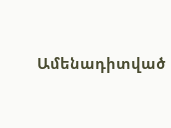Ամենադիտված